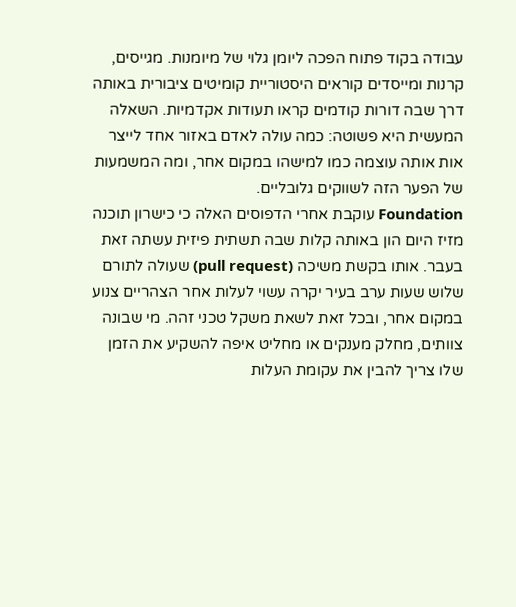עבודה בקוד פתוח הפכה ליומן גלוי של מיומנות. מגייסים, קרנות ומייסדים קוראים היסטוריית קומיטים ציבורית באותה דרך שבה דורות קודמים קראו תעודות אקדמיות. השאלה המעשית היא פשוטה: כמה עולה לאדם באזור אחד לייצר אות אותה עוצמה כמו למישהו במקום אחר, ומה המשמעות של הפער הזה לשווקים גלובליים.
Foundation עוקבת אחרי הדפוסים האלה כי כישרון תוכנה מזיז היום הון באותה קלות שבה תשתית פיזית עשתה זאת בעבר. אותו בקשת משיכה (pull request) שעולה לתורם שלוש שעות ערב בעיר יקרה עשוי לעלות אחר הצהריים צנוע במקום אחר, ובכל זאת לשאת משקל טכני זהה. מי שבונה צוותים, מחלק מענקים או מחליט איפה להשקיע את הזמן שלו צריך להבין את עקומת העלות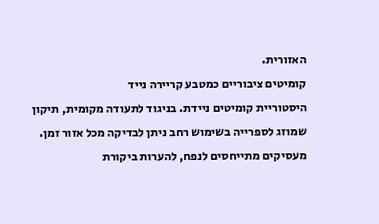האזורית.
קומיטים ציבוריים כמטבע קריירה נייד
היסטוריית קומיטים ניידת. בניגוד לתעודה מקומית, תיקון שמוזג לספרייה בשימוש רחב ניתן לבדיקה מכל אזור זמן. מעסיקים מתייחסים לנפח, להערות ביקורת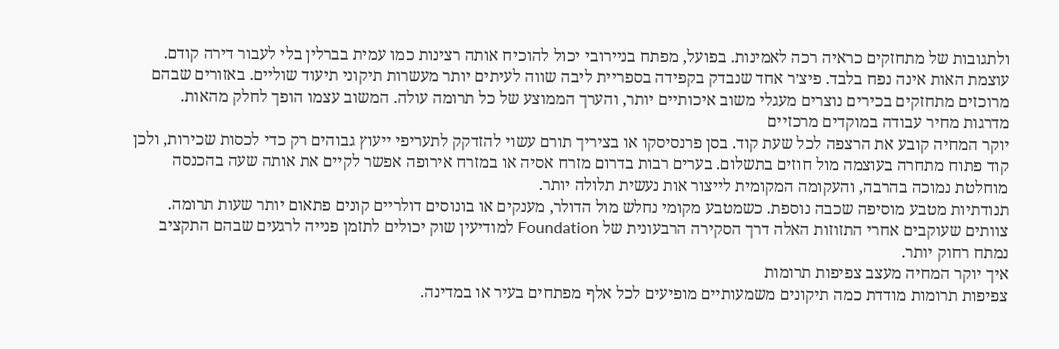ולתגובות של מתחזקים כראיה רכה לאמינות. בפועל, מפתח בניירובי יכול להוכיח אותה רצינות כמו עמית בברלין בלי לעבור דירה קודם.
עוצמת האות אינה נפח בלבד. פיצ׳ר אחד שנבדק בקפידה בספריית ליבה שווה לעיתים יותר מעשרות תיקוני תיעוד שוליים. באזורים שבהם מרוכזים מתחזקים בכירים נוצרים מעגלי משוב איכותיים יותר, והערך הממוצע של כל תרומה עולה. המשוב עצמו הופך לחלק מהאות.
מדרגות מחיר עבודה במוקדים מרכזיים
יוקר המחיה קובע את הרצפה לכל שעת קוד. בסן פרנסיסקו או בציריך תורם עשוי להזדקק לתעריפי ייעוץ גבוהים רק כדי לכסות שכירות, ולכן קוד פתוח מתחרה בעוצמה מול חוזים בתשלום. בערים רבות בדרום מזרח אסיה או במזרח אירופה אפשר לקיים את אותה שעה בהכנסה מוחלטת נמוכה בהרבה, והעקומה המקומית לייצור אות נעשית תלולה יותר.
תנודתיות מטבע מוסיפה שכבה נוספת. כשמטבע מקומי נחלש מול הדולר, מענקים או בונוסים דולריים קונים פתאום יותר שעות תרומה. צוותים שעוקבים אחרי התזוזות האלה דרך הסקירה הרבעונית של Foundation למודיעין שוק יכולים לתזמן פנייה לרגעים שבהם התקציב נמתח רחוק יותר.
איך יוקר המחיה מעצב צפיפות תרומות
צפיפות תרומות מודדת כמה תיקונים משמעותיים מופיעים לכל אלף מפתחים בעיר או במדינה.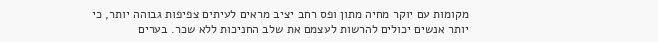מקומות עם יוקר מחיה מתון ופס רחב יציב מראים לעיתים צפיפות גבוהה יותר, כי יותר אנשים יכולים להרשות לעצמם את שלב החניכות ללא שכר. בערים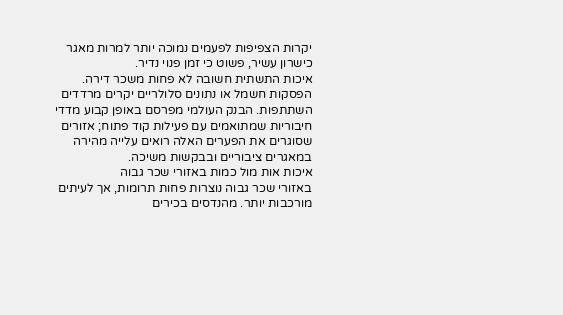יקרות הצפיפות לפעמים נמוכה יותר למרות מאגר כישרון עשיר, פשוט כי זמן פנוי נדיר.
איכות התשתית חשובה לא פחות משכר דירה. הפסקות חשמל או נתונים סלולריים יקרים מרדדים השתתפות. הבנק העולמי מפרסם באופן קבוע מדדי חיבוריות שמתואמים עם פעילות קוד פתוח; אזורים שסוגרים את הפערים האלה רואים עלייה מהירה במאגרים ציבוריים ובבקשות משיכה.
איכות אות מול כמות באזורי שכר גבוה
באזורי שכר גבוה נוצרות פחות תרומות, אך לעיתים מורכבות יותר. מהנדסים בכירים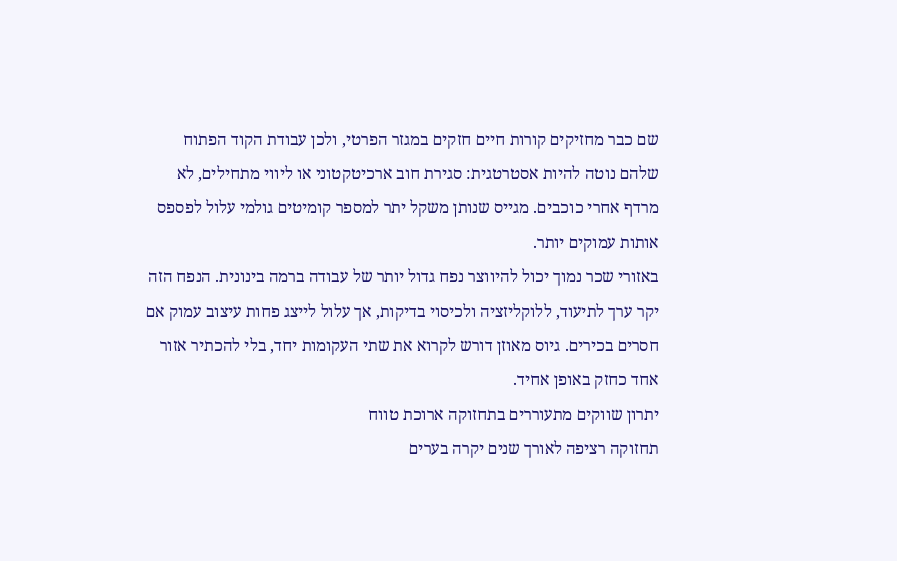שם כבר מחזיקים קורות חיים חזקים במגזר הפרטי, ולכן עבודת הקוד הפתוח שלהם נוטה להיות אסטרטגית: סגירת חוב ארכיטקטוני או ליווי מתחילים, לא מרדף אחרי כוכבים. מגייס שנותן משקל יתר למספר קומיטים גולמי עלול לפספס אותות עמוקים יותר.
באזורי שכר נמוך יכול להיווצר נפח גדול יותר של עבודה ברמה בינונית. הנפח הזה יקר ערך לתיעוד, ללוקליזציה ולכיסוי בדיקות, אך עלול לייצג פחות עיצוב עמוק אם חסרים בכירים. גיוס מאוזן דורש לקרוא את שתי העקומות יחד, בלי להכתיר אזור אחד כחזק באופן אחיד.
יתרון שווקים מתעוררים בתחזוקה ארוכת טווח
תחזוקה רציפה לאורך שנים יקרה בערים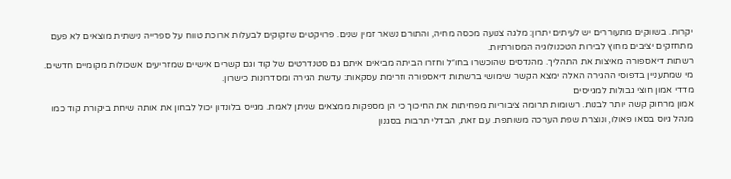יקרות. בשווקים מתעוררים יש לעיתים יתרון: מלגה צנועה מכסה מחיה, והתורם נשאר זמין שנים. פרויקטים שזקוקים לבעלות ארוכת טווח על ספרייה נישתית מוצאים לא פעם מתחזקים יציבים מחוץ לבירות הטכנולוגיה המסורתיות.
רשתות דיאספורה מאיצות את התהליך. מהנדסים שהוכשרו בחו״ל וחזרו הביתה מביאים איתם גם סטנדרטים של קוד וגם קשרים אישיים שמזריעים אשכולות מקומיים חדשים. מי שמתעניין בדפוסי ההגירה האלה ימצא הקשר שימושי ברשתות דיאספורה וזרימת עסקאות: עדשת הגירה ומסדרונות כישרון.
מדדי אמון חוצי גבולות למגייסים
אמון מרחוק קשה יותר לבנות. רשומות תרומה ציבוריות מפחיתות את החיכוך כי הן מספקות ממצאים שניתן לאמת. מגייס בלונדון יכול לבחון את אותה שיחת ביקורת קוד כמו מנהל גיוס בסאו פאולו, ונוצרת שפת הערכה משותפת. עם זאת, הבדלי תרבות בסגנון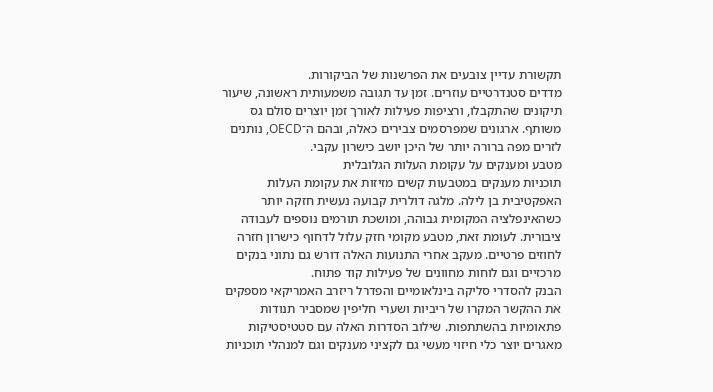תקשורת עדיין צובעים את הפרשנות של הביקורות.
מדדים סטנדרטיים עוזרים. זמן עד תגובה משמעותית ראשונה, שיעור תיקונים שהתקבלו, ורציפות פעילות לאורך זמן יוצרים סולם גס משותף. ארגונים שמפרסמים צבירים כאלה, ובהם ה־OECD, נותנים לזרים מפה ברורה יותר של היכן יושב כישרון עקבי.
מטבע ומענקים על עקומת העלות הגלובלית
תוכניות מענקים במטבעות קשים מזיזות את עקומת העלות האפקטיבית בן לילה. מלגה דולרית קבועה נעשית חזקה יותר כשהאינפלציה המקומית גבוהה, ומושכת תורמים נוספים לעבודה ציבורית. לעומת זאת, מטבע מקומי חזק עלול לדחוף כישרון חזרה לחוזים פרטיים. מעקב אחרי התנועות האלה דורש גם נתוני בנקים מרכזיים וגם לוחות מחוונים של פעילות קוד פתוח.
הבנק להסדרי סליקה בינלאומיים והפדרל ריזרב האמריקאי מספקים את ההקשר המקרו של ריביות ושערי חליפין שמסביר תנודות פתאומיות בהשתתפות. שילוב הסדרות האלה עם סטטיסטיקות מאגרים יוצר כלי חיזוי מעשי גם לקציני מענקים וגם למנהלי תוכניות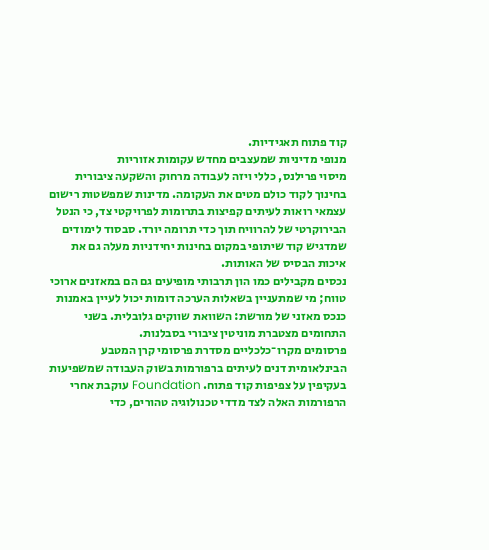קוד פתוח תאגידיות.
מנופי מדיניות שמעצבים מחדש עקומות אזוריות
מיסוי פרילנס, כללי ויזה לעבודה מרחוק והשקעה ציבורית בחינוך לקוד כולם מטים את העקומה. מדינות שמפשטות רישום עצמאי רואות לעיתים קפיצות בתרומות לפרויקטי צד, כי הנטל הבירוקרטי של להרוויח תוך כדי תרומה יורד. סבסוד לימודים שמדגיש קוד שיתופי במקום בחינות יחידניות מעלה גם את איכות הבסיס של האותות.
נכסים מקבילים כמו הון תרבותי מופיעים גם הם במאזנים ארוכי טווח; מי שמתעניין בשאלות הערכה דומות יכול לעיין באמנות כנכס מאזני של מורשת: השוואת שווקים גלובלית. בשני התחומים מצטברת מוניטין ציבורי בסבלנות.
פרסומים מקרו־כלכליים מסדרת פרסומי קרן המטבע הבינלאומית דנים לעיתים ברפורמות בשוק העבודה שמשפיעות בעקיפין על צפיפות קוד פתוח. Foundation עוקבת אחרי הרפורמות האלה לצד מדדי טכנולוגיה טהורים, כדי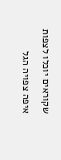שקוראים יוכלו לצפות איפה צפויה הגל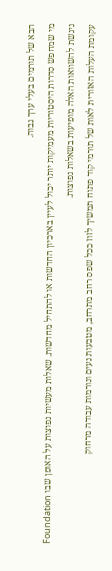הבא של תורמים בעלי ערך גבוה.
מי שמחפש סדרות היסטוריות מעמיקות יותר יכול לעיין בארכיון החדשות או להתחיל מחדשות. שאלות מעשיות נפוצות על האופן שבו Foundation ניגשת להשוואות האלה מופיעות בשאלות נפוצות.
עקומת העלות האזורית לאות של תורמי קוד פתוח תמשיך לזוז ככל שפס רחב מתרחב, מטבעות נעים ונורמות עבודה מרחוק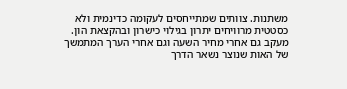משתנות. צוותים שמתייחסים לעקומה כדינמית ולא כסטטית מרוויחים יתרון בגילוי כישרון ובהקצאת הון. מעקב גם אחרי מחיר השעה וגם אחרי הערך המתמשך של האות שנוצר נשאר הדרך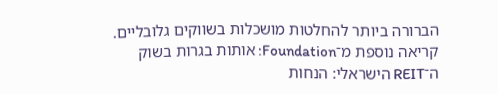הברורה ביותר להחלטות מושכלות בשווקים גלובליים.
קריאה נוספת מ־Foundation: אותות בגרות בשוק ה־REIT הישראלי: הנחות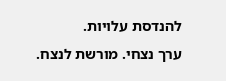להנדסת עלויות.
ערך נצחי. מורשת לנצח.